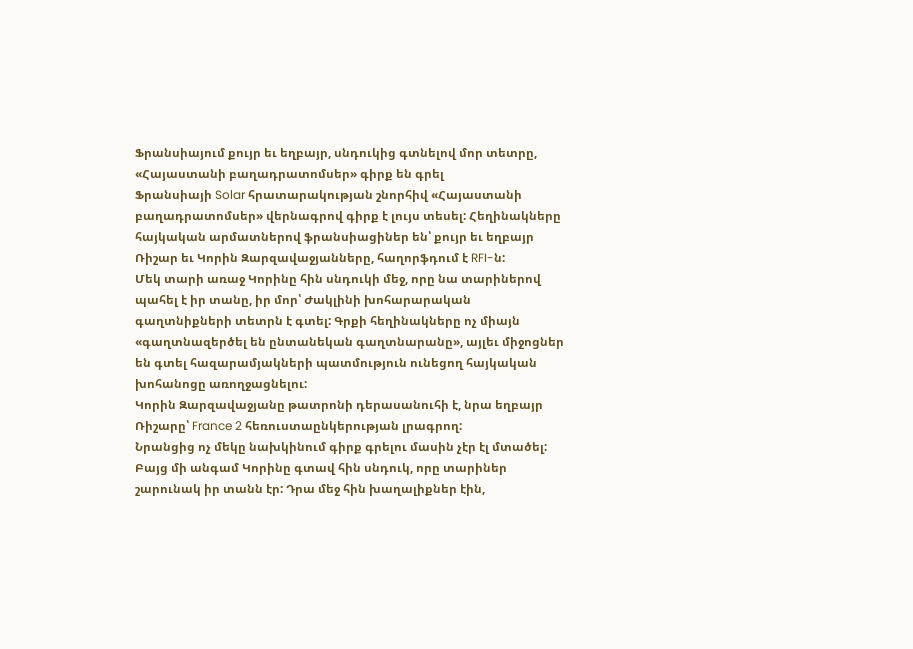Ֆրանսիայում քույր եւ եղբայր, սնդուկից գտնելով մոր տետրը, «Հայաստանի բաղադրատոմսեր» գիրք են գրել
Ֆրանսիայի Solar հրատարակության շնորհիվ «Հայաստանի բաղադրատոմսեր» վերնագրով գիրք է լույս տեսել: Հեղինակները հայկական արմատներով ֆրանսիացիներ են՝ քույր եւ եղբայր Ռիշար եւ Կորին Զարզավաջյանները, հաղորֆդում է RFI-ն:
Մեկ տարի առաջ Կորինը հին սնդուկի մեջ, որը նա տարիներով պահել է իր տանը, իր մոր՝ Ժակլինի խոհարարական գաղտնիքների տետրն է գտել: Գրքի հեղինակները ոչ միայն «գաղտնազերծել են ընտանեկան գաղտնարանը», այլեւ միջոցներ են գտել հազարամյակների պատմություն ունեցող հայկական խոհանոցը առողջացնելու:
Կորին Զարզավաջյանը թատրոնի դերասանուհի է, նրա եղբայր Ռիշարը՝ France 2 հեռուստաընկերության լրագրող:
Նրանցից ոչ մեկը նախկինում գիրք գրելու մասին չէր էլ մտածել: Բայց մի անգամ Կորինը գտավ հին սնդուկ, որը տարիներ շարունակ իր տանն էր: Դրա մեջ հին խաղալիքներ էին,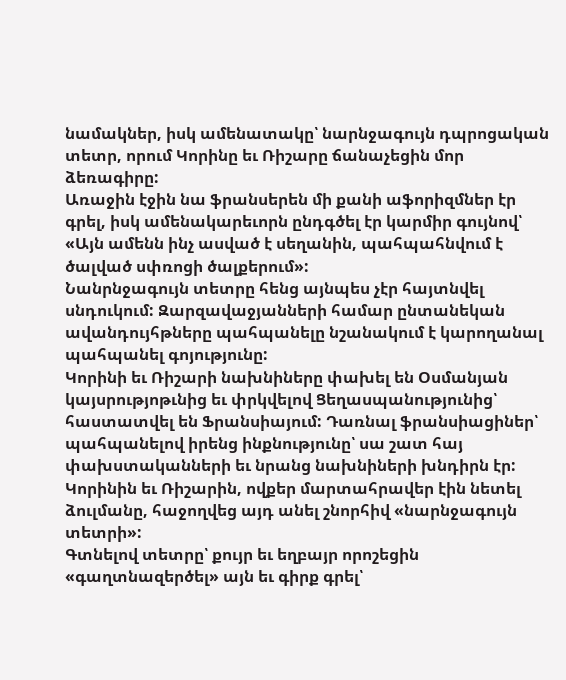նամակներ, իսկ ամենատակը՝ նարնջագույն դպրոցական տետր, որում Կորինը եւ Ռիշարը ճանաչեցին մոր ձեռագիրը:
Առաջին էջին նա ֆրանսերեն մի քանի աֆորիզմներ էր գրել, իսկ ամենակարեւորն ընդգծել էր կարմիր գույնով՝
«Այն ամենն ինչ ասված է սեղանին, պահպահնվում է ծալված սփռոցի ծալքերում»:
Նանրնջագույն տետրը հենց այնպես չէր հայտնվել սնդուկում: Զարզավաջյանների համար ընտանեկան ավանդույհթները պահպանելը նշանակում է կարողանալ պահպանել գոյությունը:
Կորինի եւ Ռիշարի նախնիները փախել են Օսմանյան կայսրությոթւնից եւ փրկվելով Ցեղասպանությունից՝ հաստատվել են Ֆրանսիայում: Դառնալ ֆրանսիացիներ՝ պահպանելով իրենց ինքնությունը՝ սա շատ հայ փախստականների եւ նրանց նախնիների խնդիրն էր:
Կորինին եւ Ռիշարին, ովքեր մարտահրավեր էին նետել ձուլմանը, հաջողվեց այդ անել շնորհիվ «նարնջագույն տետրի»:
Գտնելով տետրը՝ քույր եւ եղբայր որոշեցին «գաղտնազերծել» այն եւ գիրք գրել՝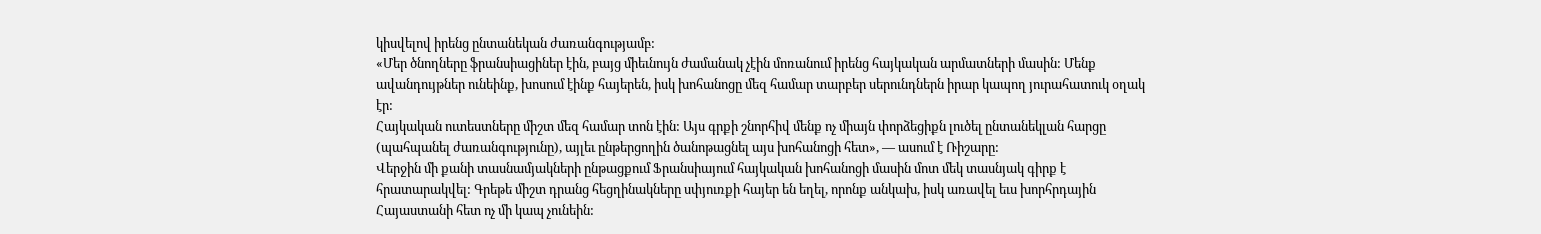կիսվելով իրենց ընտանեկան ժառանգությամբ:
«Մեր ծնողները ֆրանսիացիներ էին, բայց միեւնույն ժամանակ չէին մոռանում իրենց հայկական արմատների մասին: Մենք ավանդույթներ ունեինք, խոսում էինք հայերեն, իսկ խոհանոցը մեզ համար տարբեր սերունդներն իրար կապող յուրահատուկ օղակ էր:
Հայկական ուտեստները միշտ մեզ համար տոն էին: Այս գրքի շնորհիվ մենք ոչ միայն փորձեցիքն լուծել ընտանեկլան հարցը (պահպանել ժառանգությունը), այլեւ ընթերցողին ծանոթացնել այս խոհանոցի հետ», — ասում է Ռիշարը:
Վերջին մի քանի տասնամյակների ընթացքում Ֆրանսիայում հայկական խոհանոցի մասին մոտ մեկ տասնյակ գիրք է հրատարակվել: Գրեթե միշտ դրանց հեցղինակները սփյուռքի հայեր են եղել, որոնք անկախ, իսկ առավել եւս խորհրդային Հայաստանի հետ ոչ մի կապ չունեին: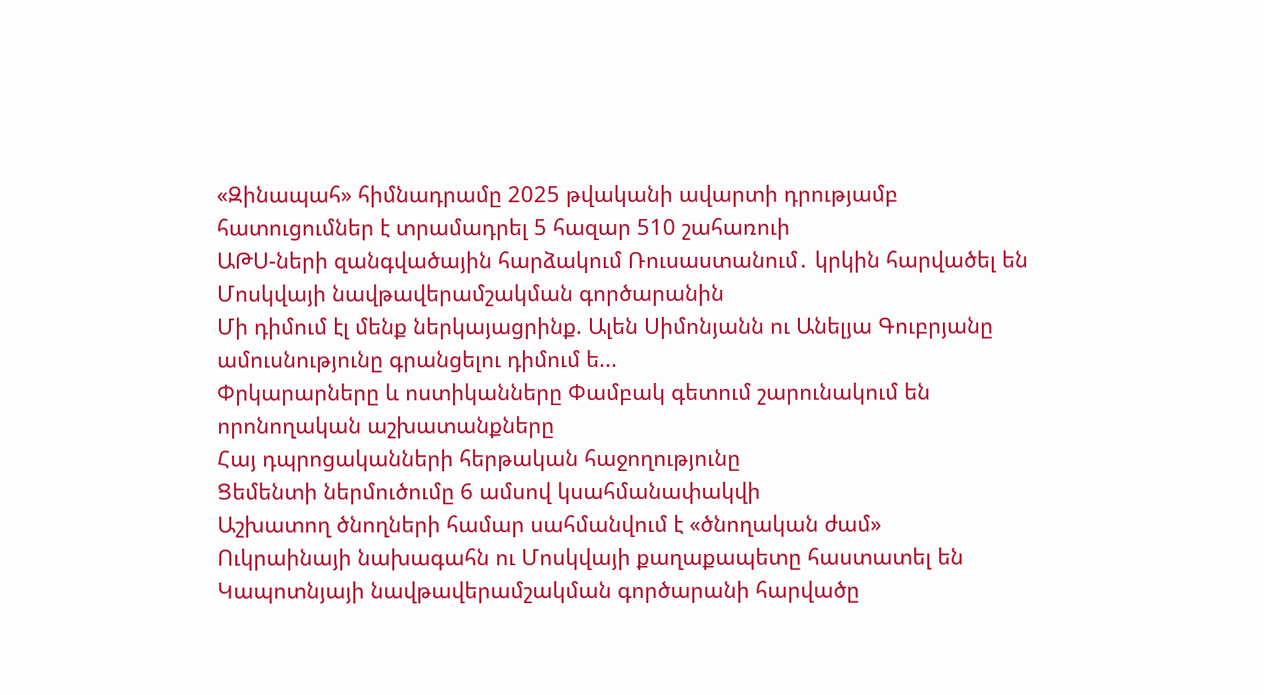«Զինապահ» հիմնադրամը 2025 թվականի ավարտի դրությամբ հատուցումներ է տրամադրել 5 հազար 510 շահառուի
ԱԹՍ-ների զանգվածային հարձակում Ռուսաստանում․ կրկին հարվածել են Մոսկվայի նավթավերամշակման գործարանին
Մի դիմում էլ մենք ներկայացրինք. Ալեն Սիմոնյանն ու Անելյա Գուբրյանը ամուսնությունը գրանցելու դիմում ե...
Փրկարարները և ոստիկանները Փամբակ գետում շարունակում են որոնողական աշխատանքները
Հայ դպրոցականների հերթական հաջողությունը
Ցեմենտի ներմուծումը 6 ամսով կսահմանափակվի
Աշխատող ծնողների համար սահմանվում է «ծնողական ժամ»
Ուկրաինայի նախագահն ու Մոսկվայի քաղաքապետը հաստատել են Կապոտնյայի նավթավերամշակման գործարանի հարվածը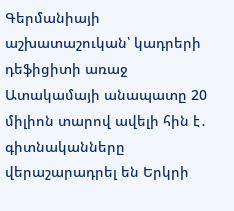Գերմանիայի աշխատաշուկան՝ կադրերի դեֆիցիտի առաջ
Ատակամայի անապատը 20 միլիոն տարով ավելի հին է․ գիտնականները վերաշարադրել են Երկրի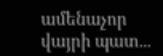ամենաչոր վայրի պատ...